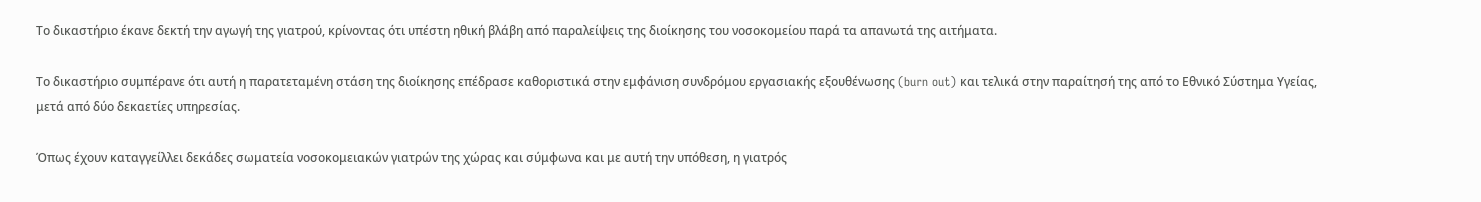Το δικαστήριο έκανε δεκτή την αγωγή της γιατρού, κρίνοντας ότι υπέστη ηθική βλάβη από παραλείψεις της διοίκησης του νοσοκομείου παρά τα απανωτά της αιτήματα.

Το δικαστήριο συμπέρανε ότι αυτή η παρατεταμένη στάση της διοίκησης επέδρασε καθοριστικά στην εμφάνιση συνδρόμου εργασιακής εξουθένωσης (burn out) και τελικά στην παραίτησή της από το Εθνικό Σύστημα Υγείας, μετά από δύο δεκαετίες υπηρεσίας.

Όπως έχουν καταγγείλλει δεκάδες σωματεία νοσοκομειακών γιατρών της χώρας και σύμφωνα και με αυτή την υπόθεση, η γιατρός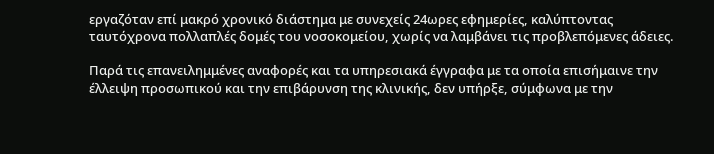εργαζόταν επί μακρό χρονικό διάστημα με συνεχείς 24ωρες εφημερίες, καλύπτοντας ταυτόχρονα πολλαπλές δομές του νοσοκομείου, χωρίς να λαμβάνει τις προβλεπόμενες άδειες.

Παρά τις επανειλημμένες αναφορές και τα υπηρεσιακά έγγραφα με τα οποία επισήμαινε την έλλειψη προσωπικού και την επιβάρυνση της κλινικής, δεν υπήρξε, σύμφωνα με την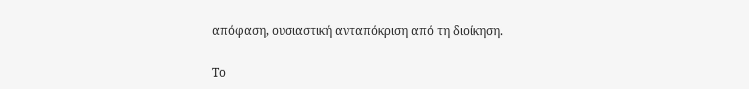απόφαση, ουσιαστική ανταπόκριση από τη διοίκηση.

Το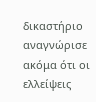δικαστήριο αναγνώρισε ακόμα ότι οι ελλείψεις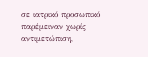σε ιατρικό προσωπικό παρέμειναν χωρίς αντιμετώπιση,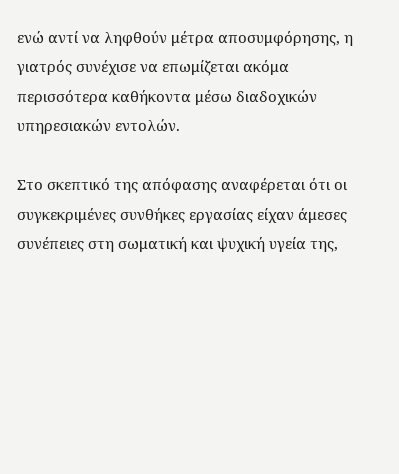ενώ αντί να ληφθούν μέτρα αποσυμφόρησης, η γιατρός συνέχισε να επωμίζεται ακόμα περισσότερα καθήκοντα μέσω διαδοχικών υπηρεσιακών εντολών.

Στο σκεπτικό της απόφασης αναφέρεται ότι οι συγκεκριμένες συνθήκες εργασίας είχαν άμεσες συνέπειες στη σωματική και ψυχική υγεία της,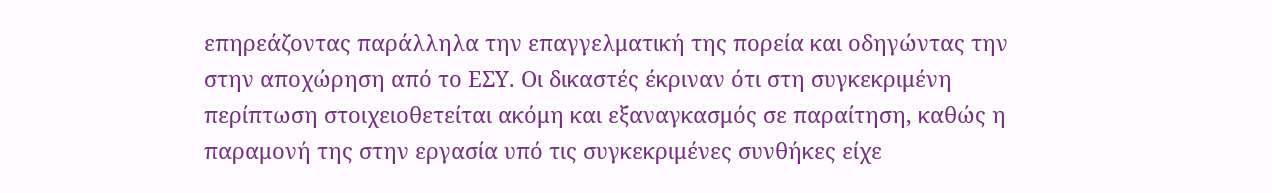επηρεάζοντας παράλληλα την επαγγελματική της πορεία και οδηγώντας την στην αποχώρηση από το ΕΣΥ. Οι δικαστές έκριναν ότι στη συγκεκριμένη περίπτωση στοιχειοθετείται ακόμη και εξαναγκασμός σε παραίτηση, καθώς η παραμονή της στην εργασία υπό τις συγκεκριμένες συνθήκες είχε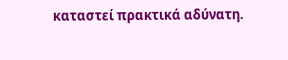καταστεί πρακτικά αδύνατη.